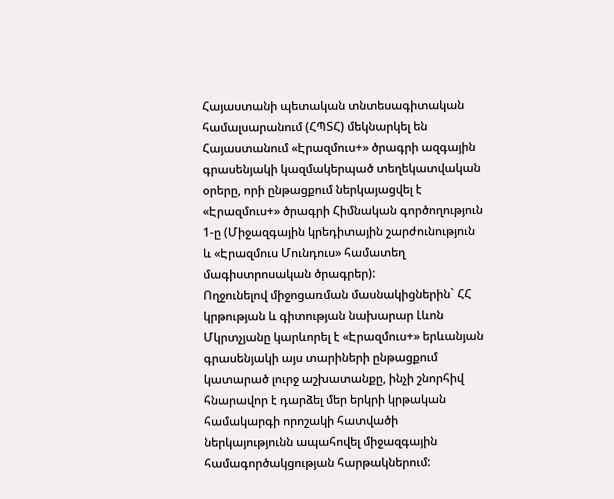Հայաստանի պետական տնտեսագիտական համալսարանում (ՀՊՏՀ) մեկնարկել են Հայաստանում «Էրազմուս+» ծրագրի ազգային գրասենյակի կազմակերպած տեղեկատվական օրերը, որի ընթացքում ներկայացվել է «Էրազմուս+» ծրագրի Հիմնական գործողություն 1-ը (Միջազգային կրեդիտային շարժունություն և «Էրազմուս Մունդուս» համատեղ մագիստրոսական ծրագրեր):
Ողջունելով միջոցառման մասնակիցներին` ՀՀ կրթության և գիտության նախարար Լևոն Մկրտչյանը կարևորել է «Էրազմուս+» երևանյան գրասենյակի այս տարիների ընթացքում կատարած լուրջ աշխատանքը, ինչի շնորհիվ հնարավոր է դարձել մեր երկրի կրթական համակարգի որոշակի հատվածի ներկայությունն ապահովել միջազգային համագործակցության հարթակներում: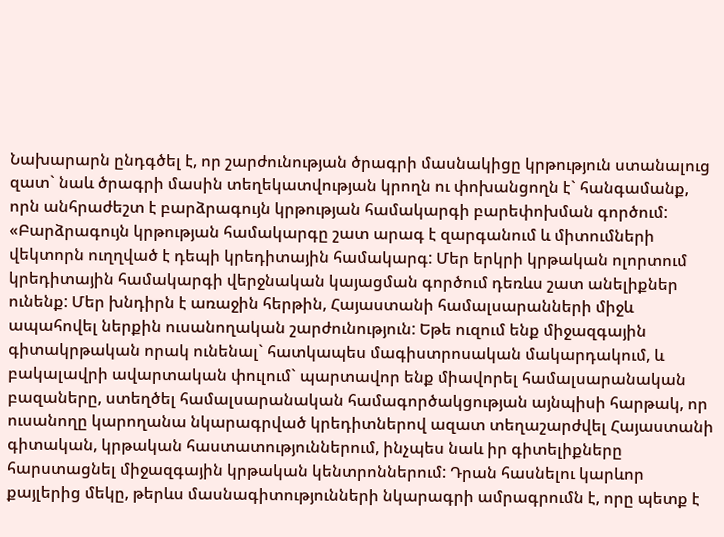Նախարարն ընդգծել է, որ շարժունության ծրագրի մասնակիցը կրթություն ստանալուց զատ` նաև ծրագրի մասին տեղեկատվության կրողն ու փոխանցողն է` հանգամանք, որն անհրաժեշտ է բարձրագույն կրթության համակարգի բարեփոխման գործում: «Բարձրագույն կրթության համակարգը շատ արագ է զարգանում և միտումների վեկտորն ուղղված է դեպի կրեդիտային համակարգ: Մեր երկրի կրթական ոլորտում կրեդիտային համակարգի վերջնական կայացման գործում դեռևս շատ անելիքներ ունենք: Մեր խնդիրն է առաջին հերթին, Հայաստանի համալսարանների միջև ապահովել ներքին ուսանողական շարժունություն: Եթե ուզում ենք միջազգային գիտակրթական որակ ունենալ` հատկապես մագիստրոսական մակարդակում, և բակալավրի ավարտական փուլում` պարտավոր ենք միավորել համալսարանական բազաները, ստեղծել համալսարանական համագործակցության այնպիսի հարթակ, որ ուսանողը կարողանա նկարագրված կրեդիտներով ազատ տեղաշարժվել Հայաստանի գիտական, կրթական հաստատություններում, ինչպես նաև իր գիտելիքները հարստացնել միջազգային կրթական կենտրոններում: Դրան հասնելու կարևոր քայլերից մեկը, թերևս մասնագիտությունների նկարագրի ամրագրումն է, որը պետք է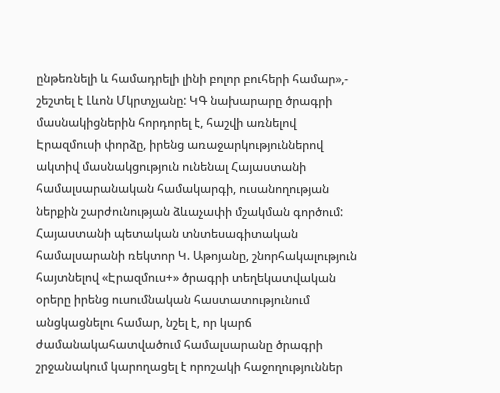ընթեռնելի և համադրելի լինի բոլոր բուհերի համար»,- շեշտել է Լևոն Մկրտչյանը: ԿԳ նախարարը ծրագրի մասնակիցներին հորդորել է, հաշվի առնելով Էրազմուսի փորձը, իրենց առաջարկություններով ակտիվ մասնակցություն ունենալ Հայաստանի համալսարանական համակարգի, ուսանողության ներքին շարժունության ձևաչափի մշակման գործում:
Հայաստանի պետական տնտեսագիտական համալսարանի ռեկտոր Կ. Աթոյանը, շնորհակալություն հայտնելով «Էրազմուս+» ծրագրի տեղեկատվական օրերը իրենց ուսումնական հաստատությունում անցկացնելու համար, նշել է, որ կարճ ժամանակահատվածում համալսարանը ծրագրի շրջանակում կարողացել է որոշակի հաջողություններ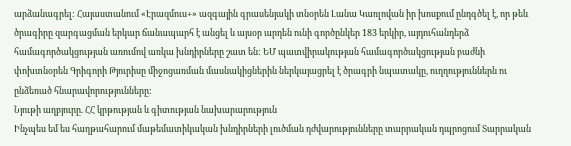արձանագրել: Հայաստանում «Էրազմուս+» ազգային գրասենյակի տնօրեն Լանա Կառլովան իր խոսքում ընդգծել է, որ թեև ծրագիրը զարգացման երկար ճանապարհ է անցել և այսօր արդեն ունի գործընկեր 183 երկիր, այդուհանդերձ համագործակցության առումով առկա խնդիրները շատ են: ԵՄ պատվիրակության համագործակցության բաժնի փոխտնօրեն Գրիգորի Թյուրիսը միջոցառման մասնակիցներին ներկայացրել է ծրագրի նպատակը, ուղղություններն ու ընձեռած հնարավորությունները:
Նյութի աղբյուրը. ՀՀ կրթության և գիտության նախարարություն
Ինչպես եմ ես հաղթահարում մաթեմատիկական խնդիրների լուծման դժվարությունները տարրական դպրոցում Տարրական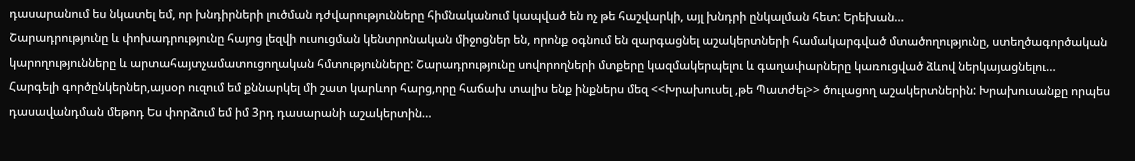դասարանում ես նկատել եմ, որ խնդիրների լուծման դժվարությունները հիմնականում կապված են ոչ թե հաշվարկի, այլ խնդրի ընկալման հետ: Երեխան…
Շարադրությունը և փոխադրությունը հայոց լեզվի ուսուցման կենտրոնական միջոցներ են, որոնք օգնում են զարգացնել աշակերտների համակարգված մտածողությունը, ստեղծագործական կարողությունները և արտահայտչամատուցողական հմտությունները: Շարադրությունը սովորողների մտքերը կազմակերպելու և գաղափարները կառուցված ձևով ներկայացնելու…
Հարգելի գործընկերներ,այսօր ուզում եմ քննարկել մի շատ կարևոր հարց,որը հաճախ տալիս ենք ինքներս մեզ <<Խրախուսել ,թե Պատժել>> ծուլացող աշակերտներին: Խրախուսանքը որպես դասավանդման մեթոդ Ես փորձում եմ իմ 3րդ դասարանի աշակերտին…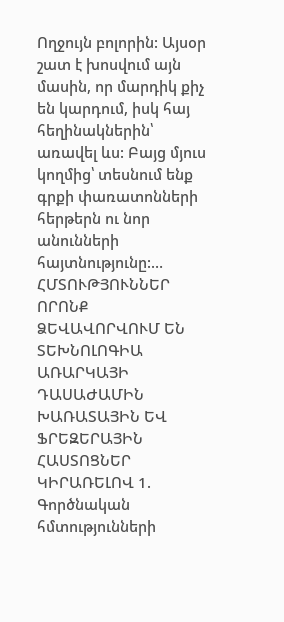Ողջույն բոլորին: Այսօր շատ է խոսվում այն մասին, որ մարդիկ քիչ են կարդում, իսկ հայ հեղինակներին՝ առավել ևս: Բայց մյուս կողմից՝ տեսնում ենք գրքի փառատոնների հերթերն ու նոր անունների հայտնությունը:…
ՀՄՏՈՒԹՅՈՒՆՆԵՐ ՈՐՈՆՔ ՁԵՎԱՎՈՐՎՈՒՄ ԵՆ ՏԵԽՆՈԼՈԳԻԱ ԱՌԱՐԿԱՅԻ ԴԱՍԱԺԱՄԻՆ ԽԱՌԱՏԱՅԻՆ ԵՎ ՖՐԵԶԵՐԱՅԻՆ ՀԱՍՏՈՑՆԵՐ ԿԻՐԱՌԵԼՈՎ 1. Գործնական հմտությունների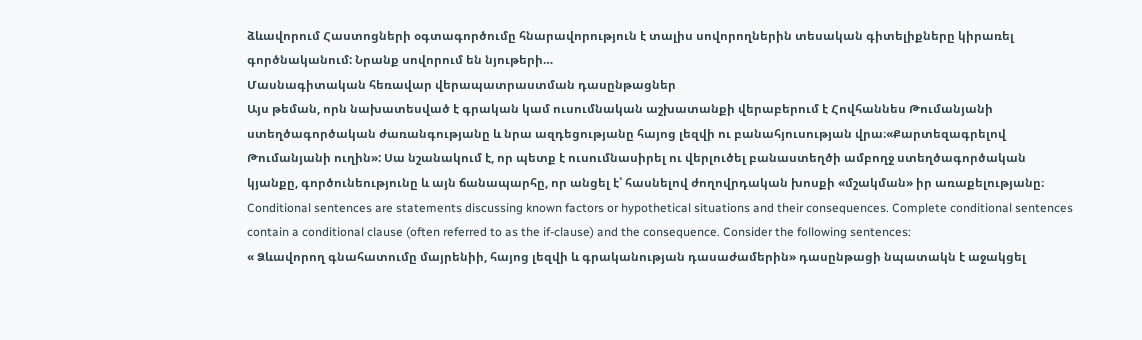ձևավորում Հաստոցների օգտագործումը հնարավորություն է տալիս սովորողներին տեսական գիտելիքները կիրառել գործնականում: Նրանք սովորում են նյութերի…
Մասնագիտական հեռավար վերապատրաստման դասընթացներ
Այս թեման, որն նախատեսված է գրական կամ ուսումնական աշխատանքի վերաբերում է Հովհաննես Թումանյանի ստեղծագործական ժառանգությանը և նրա ազդեցությանը հայոց լեզվի ու բանահյուսության վրա։«Քարտեզագրելով Թումանյանի ուղին»: Սա նշանակում է, որ պետք է ուսումնասիրել ու վերլուծել բանաստեղծի ամբողջ ստեղծագործական կյանքը, գործունեությունը և այն ճանապարհը, որ անցել է՝ հասնելով ժողովրդական խոսքի «մշակման» իր առաքելությանը։
Conditional sentences are statements discussing known factors or hypothetical situations and their consequences. Complete conditional sentences contain a conditional clause (often referred to as the if-clause) and the consequence. Consider the following sentences:
« Ձևավորող գնահատումը մայրենիի, հայոց լեզվի և գրականության դասաժամերին» դասընթացի նպատակն է աջակցել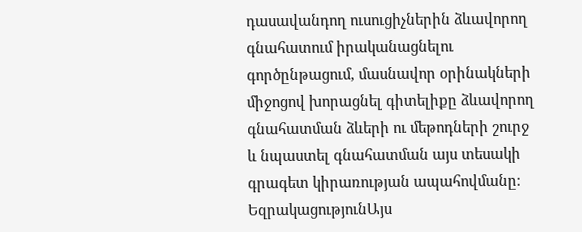դասավանդող ուսուցիչներին ձևավորող գնահատում իրականացնելու գործընթացում, մասնավոր օրինակների միջոցով խորացնել գիտելիքը ձևավորող գնահատման ձևերի ու մեթոդների շուրջ և նպաստել գնահատման այս տեսակի գրագետ կիրառության ապահովմանը։
ԵզրակացությունԱյս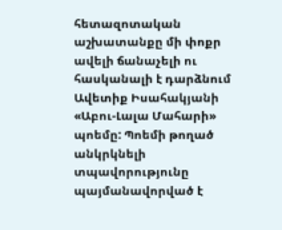հետազոտական աշխատանքը մի փոքր ավելի ճանաչելի ու հասկանալի է դարձնում Ավետիք Իսահակյանի «Աբու-Լալա Մահարի» պոեմը: Պոեմի թողած անկրկնելի տպավորությունը պայմանավորված է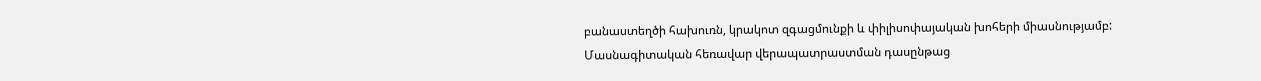բանաստեղծի հախուռն, կրակոտ զգացմունքի և փիլիսոփայական խոհերի միասնությամբ:
Մասնագիտական հեռավար վերապատրաստման դասընթաց